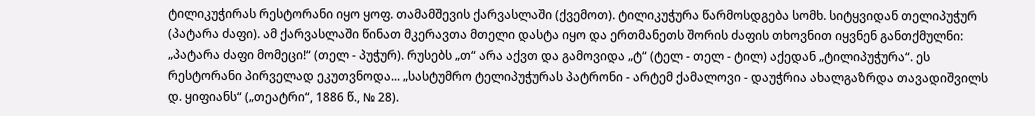ტილიკუჭირას რესტორანი იყო ყოფ. თამამშევის ქარვასლაში (ქვემოთ). ტილიკუჭურა წარმოსდგება სომხ. სიტყვიდან თელიპუჭურ (პატარა ძაფი). ამ ქარვასლაში წინათ მკერავთა მთელი დასტა იყო და ერთმანეთს შორის ძაფის თხოვნით იყვნენ განთქმულნი: „პატარა ძაფი მომეცი!“ (თელ - პუჭურ). რუსებს „თ“ არა აქვთ და გამოვიდა „ტ“ (ტელ - თელ - ტილ) აქედან „ტილიპუჭურა“. ეს რესტორანი პირველად ეკუთვნოდა... „სასტუმრო ტელიპუჭურას პატრონი - არტემ ქამალოვი - დაუჭრია ახალგაზრდა თავადიშვილს დ. ყიფიანს“ („თეატრი“, 1886 წ., № 28).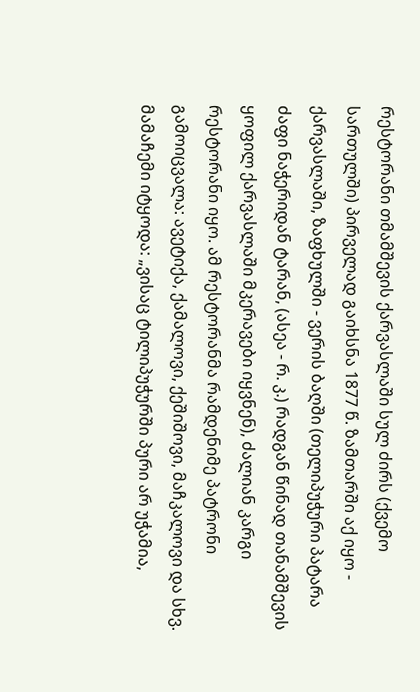რესტორანი თმამშევის ქარვასლაში სულ ძირს (ქვემო სართულში) პირველად გაიხსნა 1877 წ. ზამთარში აქ იყო - ქარვასლაში, ზაფხულში - ვერის ბაღში (თელიპუჭური პატარა ძაფი ნაჭერიდან ტარან, (ასეა - რ. კ.) რადგან წინად თანამშევის ყოფილ ქარვასლაში მკერავები იყვნენ), ძალიან კარგი რესტორანი იყო. ამ რესტორანმა რამდენიმე პატრონი გამოიცვალა: ავეტიქა, ქამალოვი, ქეშიშოვი, მაჩკალოვი და სხვ. მამაჩემი იტყოდა: „ვისაც ტილიპუჭურში პური არ უჭამია,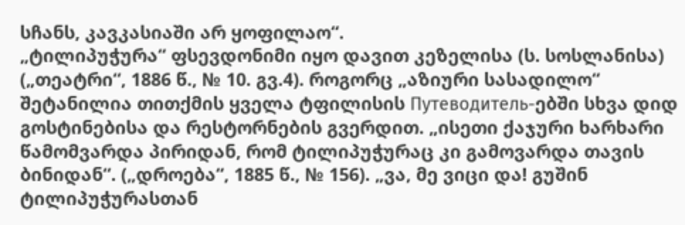სჩანს, კავკასიაში არ ყოფილაო“.
„ტილიპუჭურა“ ფსევდონიმი იყო დავით კეზელისა (ს. სოსლანისა) („თეატრი“, 1886 წ., № 10. გვ.4). როგორც „აზიური სასადილო“ შეტანილია თითქმის ყველა ტფილისის Путеводитель-ებში სხვა დიდ გოსტინებისა და რესტორნების გვერდით. „ისეთი ქაჯური ხარხარი წამომვარდა პირიდან, რომ ტილიპუჭურაც კი გამოვარდა თავის ბინიდან“. („დროება“, 1885 წ., № 156). „ვა, მე ვიცი და! გუშინ ტილიპუჭურასთან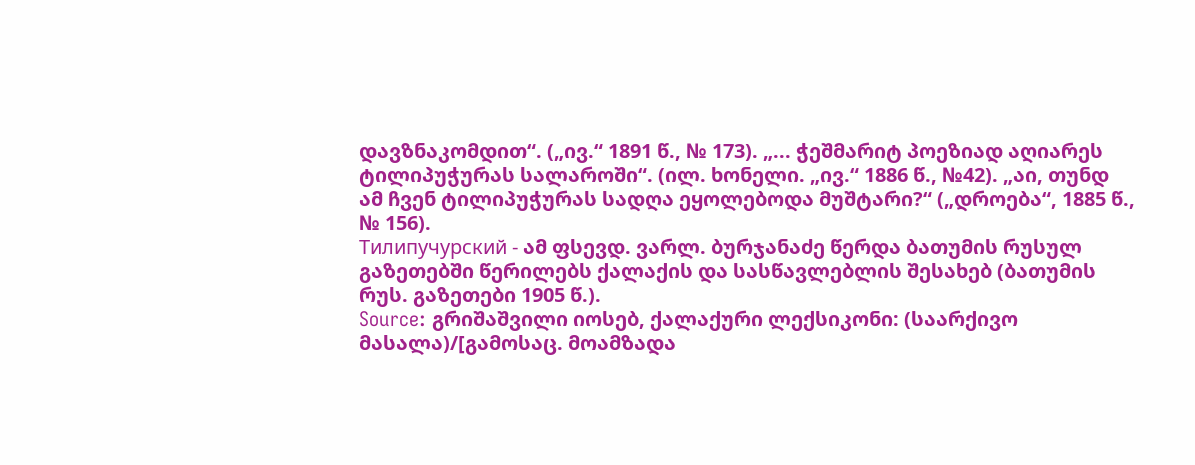დავზნაკომდით“. („ივ.“ 1891 წ., № 173). „... ჭეშმარიტ პოეზიად აღიარეს ტილიპუჭურას სალაროში“. (ილ. ხონელი. „ივ.“ 1886 წ., №42). „აი, თუნდ ამ ჩვენ ტილიპუჭურას სადღა ეყოლებოდა მუშტარი?“ („დროება“, 1885 წ., № 156).
Тилипучурский - ამ ფსევდ. ვარლ. ბურჯანაძე წერდა ბათუმის რუსულ გაზეთებში წერილებს ქალაქის და სასწავლებლის შესახებ (ბათუმის რუს. გაზეთები 1905 წ.).
Source: გრიშაშვილი იოსებ, ქალაქური ლექსიკონი: (საარქივო მასალა)/[გამოსაც. მოამზადა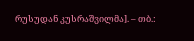რუსუდან კუსრაშვილმა]. – თბ.: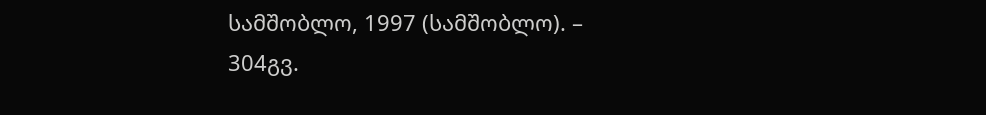სამშობლო, 1997 (სამშობლო). – 304გვ.